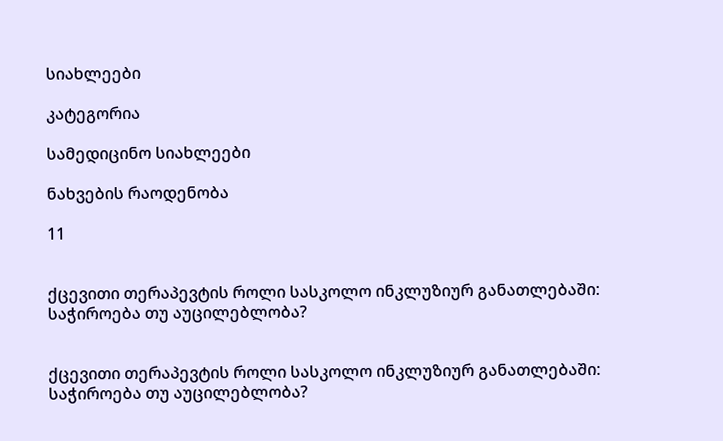სიახლეები

კატეგორია

სამედიცინო სიახლეები

ნახვების რაოდენობა

11


ქცევითი თერაპევტის როლი სასკოლო ინკლუზიურ განათლებაში: საჭიროება თუ აუცილებლობა?


ქცევითი თერაპევტის როლი სასკოლო ინკლუზიურ განათლებაში: საჭიროება თუ აუცილებლობა?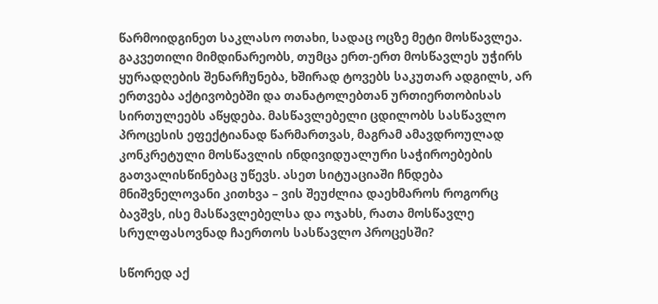წარმოიდგინეთ საკლასო ოთახი, სადაც ოცზე მეტი მოსწავლეა. გაკვეთილი მიმდინარეობს, თუმცა ერთ-ერთ მოსწავლეს უჭირს ყურადღების შენარჩუნება, ხშირად ტოვებს საკუთარ ადგილს, არ ერთვება აქტივობებში და თანატოლებთან ურთიერთობისას სირთულეებს აწყდება. მასწავლებელი ცდილობს სასწავლო პროცესის ეფექტიანად წარმართვას, მაგრამ ამავდროულად კონკრეტული მოსწავლის ინდივიდუალური საჭიროებების გათვალისწინებაც უწევს. ასეთ სიტუაციაში ჩნდება მნიშვნელოვანი კითხვა – ვის შეუძლია დაეხმაროს როგორც ბავშვს, ისე მასწავლებელსა და ოჯახს, რათა მოსწავლე სრულფასოვნად ჩაერთოს სასწავლო პროცესში?

სწორედ აქ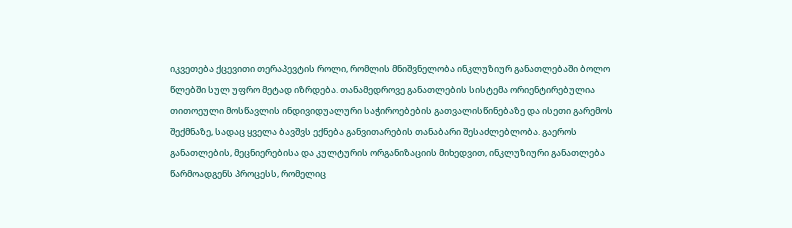იკვეთება ქცევითი თერაპევტის როლი, რომლის მნიშვნელობა ინკლუზიურ განათლებაში ბოლო წლებში სულ უფრო მეტად იზრდება. თანამედროვე განათლების სისტემა ორიენტირებულია თითოეული მოსწავლის ინდივიდუალური საჭიროებების გათვალისწინებაზე და ისეთი გარემოს შექმნაზე, სადაც ყველა ბავშვს ექნება განვითარების თანაბარი შესაძლებლობა. გაეროს განათლების, მეცნიერებისა და კულტურის ორგანიზაციის მიხედვით, ინკლუზიური განათლება წარმოადგენს პროცესს, რომელიც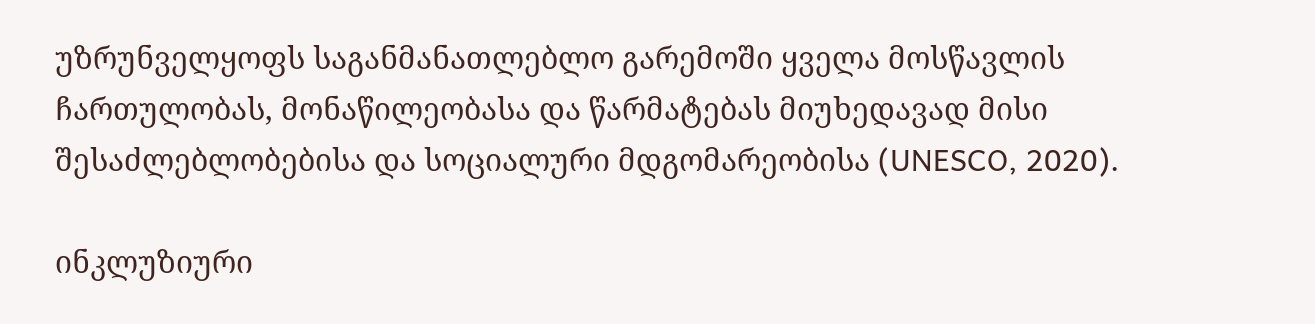უზრუნველყოფს საგანმანათლებლო გარემოში ყველა მოსწავლის ჩართულობას, მონაწილეობასა და წარმატებას მიუხედავად მისი შესაძლებლობებისა და სოციალური მდგომარეობისა (UNESCO, 2020).

ინკლუზიური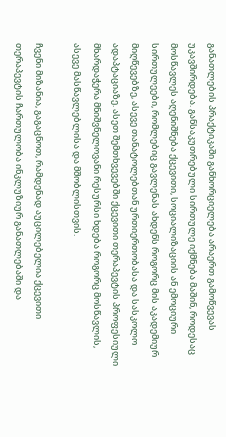განათლების პრაქტიკაში განხორციელება არაერთ გამოწვევას უკავშირდება. განსაკუთრებული სირთულე იქმნება მაშინ, როდესაც მოსწავლეს აღენიშნება ქცევითი, სოციალიზაციის ან ემოციური სირთულეები, რომლებიც გავლენას ახდენს როგორც მის აკადემიურ მიღწევებზე, ასევე თანატოლებთან ურთიერთობასა და სასკოლო ადაპტაციაზე. ასეთ შემთხვევებში ქცევითი თერაპევტის პროფესიული მხარდაჭერა მნიშვნელოვანი რესურსი ხდება როგორც მოსწავლის, ასევე მასწავლებლისა და მშობლისთვის.

ჩვენი მიზანია, გაგაცნოთ, რამდენად აუცილებელია ქცევითი თერაპევტის ჩართულობა ინკლუზიურ განათლებაში და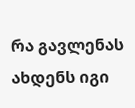რა გავლენას ახდენს იგი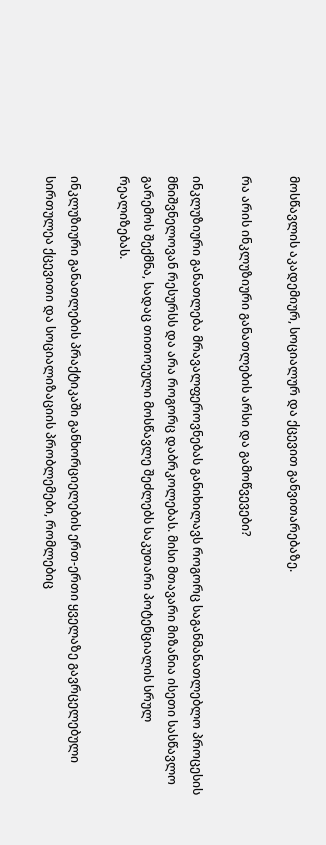მოსწავლის აკადემიურ, სოციალურ და ქცევით განვითარებაზე.

რა არის ინკლუზიური განათლების არსი და გამოწვევები?

ინკლუზიური განათლება მრავალფეროვნებას განიხილავს როგორც საგანმანათლებლო პროცესის მნიშვნელოვან რესურსს და არა როგორც დაბრკოლებას. მისი მთავარი მიზანია ისეთი სასწავლო გარემოს შექმნა, სადაც თითოეული მოსწავლე შეძლებს საკუთარი პოტენციალის სრულ რეალიზებას.

ინკლუზიური განათლების პრაქტიკაში განხორციელების ერთ-ერთი ყველაზე გავრცელებული სირთულეა ქცევითი და სოციალიზაციის პრობლემები, რომლებიც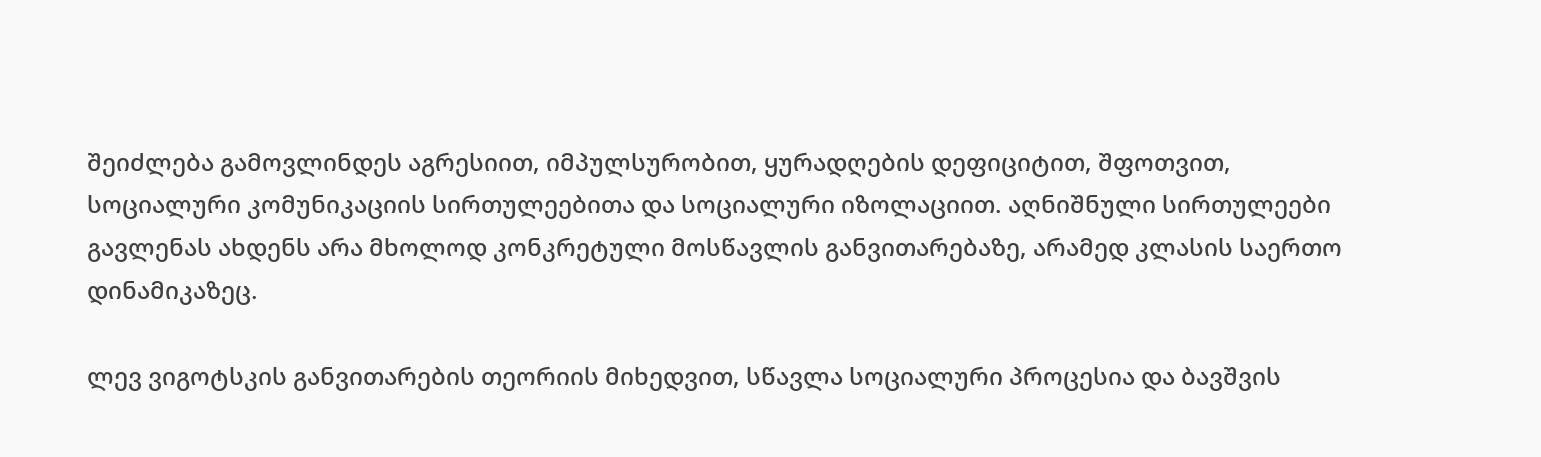შეიძლება გამოვლინდეს აგრესიით, იმპულსურობით, ყურადღების დეფიციტით, შფოთვით, სოციალური კომუნიკაციის სირთულეებითა და სოციალური იზოლაციით. აღნიშნული სირთულეები გავლენას ახდენს არა მხოლოდ კონკრეტული მოსწავლის განვითარებაზე, არამედ კლასის საერთო დინამიკაზეც.

ლევ ვიგოტსკის განვითარების თეორიის მიხედვით, სწავლა სოციალური პროცესია და ბავშვის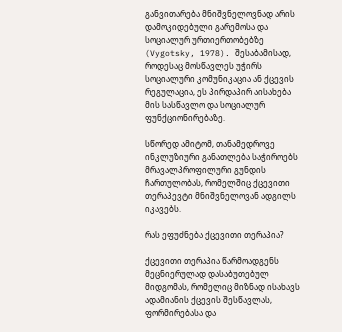განვითარება მნიშვნელოვნად არის დამოკიდებული გარემოსა და სოციალურ ურთიერთობებზე (Vygotsky, 1978). შესაბამისად, როდესაც მოსწავლეს უჭირს სოციალური კომუნიკაცია ან ქცევის რეგულაცია, ეს პირდაპირ აისახება მის სასწავლო და სოციალურ ფუნქციონირებაზე.

სწორედ ამიტომ, თანამედროვე ინკლუზიური განათლება საჭიროებს მრავალპროფილური გუნდის ჩართულობას, რომელშიც ქცევითი თერაპევტი მნიშვნელოვან ადგილს იკავებს.

რას ეფუძნება ქცევითი თერაპია?

ქცევითი თერაპია წარმოადგენს მეცნიერულად დასაბუთებულ მიდგომას, რომელიც მიზნად ისახავს ადამიანის ქცევის შესწავლას, ფორმირებასა და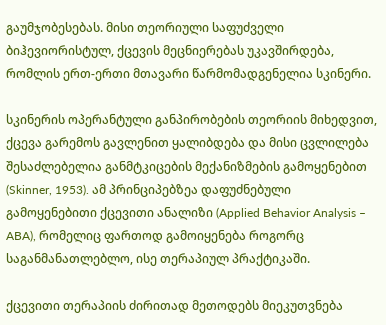გაუმჯობესებას. მისი თეორიული საფუძველი ბიჰევიორისტულ, ქცევის მეცნიერებას უკავშირდება, რომლის ერთ-ერთი მთავარი წარმომადგენელია სკინერი.

სკინერის ოპერანტული განპირობების თეორიის მიხედვით, ქცევა გარემოს გავლენით ყალიბდება და მისი ცვლილება შესაძლებელია განმტკიცების მექანიზმების გამოყენებით (Skinner, 1953). ამ პრინციპებზეა დაფუძნებული გამოყენებითი ქცევითი ანალიზი (Applied Behavior Analysis – ABA), რომელიც ფართოდ გამოიყენება როგორც საგანმანათლებლო, ისე თერაპიულ პრაქტიკაში.

ქცევითი თერაპიის ძირითად მეთოდებს მიეკუთვნება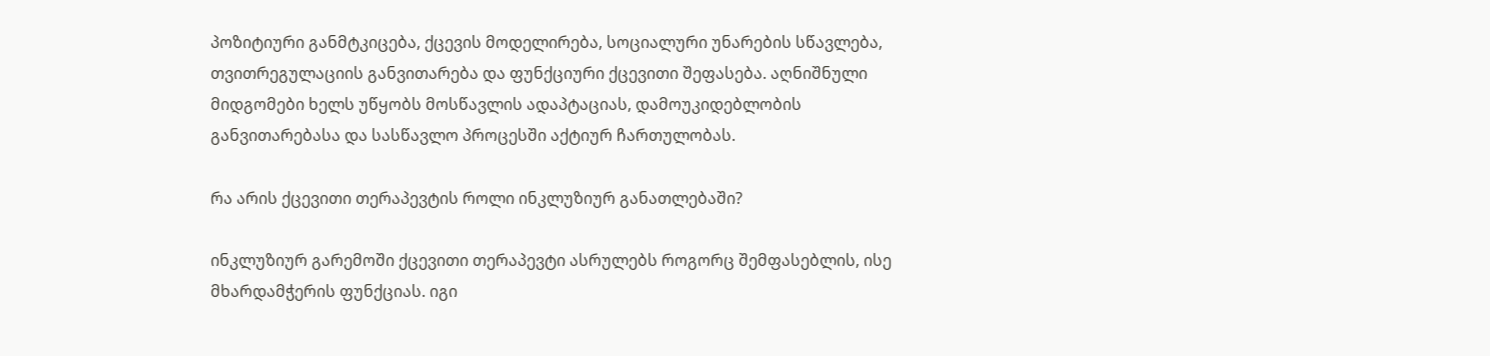პოზიტიური განმტკიცება, ქცევის მოდელირება, სოციალური უნარების სწავლება, თვითრეგულაციის განვითარება და ფუნქციური ქცევითი შეფასება. აღნიშნული მიდგომები ხელს უწყობს მოსწავლის ადაპტაციას, დამოუკიდებლობის განვითარებასა და სასწავლო პროცესში აქტიურ ჩართულობას.

რა არის ქცევითი თერაპევტის როლი ინკლუზიურ განათლებაში?

ინკლუზიურ გარემოში ქცევითი თერაპევტი ასრულებს როგორც შემფასებლის, ისე მხარდამჭერის ფუნქციას. იგი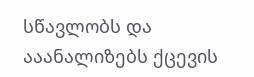სწავლობს და ააანალიზებს ქცევის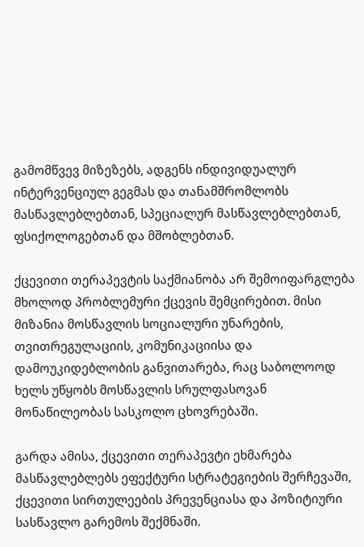გამომწვევ მიზეზებს, ადგენს ინდივიდუალურ ინტერვენციულ გეგმას და თანამშრომლობს მასწავლებლებთან, სპეციალურ მასწავლებლებთან, ფსიქოლოგებთან და მშობლებთან.

ქცევითი თერაპევტის საქმიანობა არ შემოიფარგლება მხოლოდ პრობლემური ქცევის შემცირებით. მისი მიზანია მოსწავლის სოციალური უნარების, თვითრეგულაციის, კომუნიკაციისა და დამოუკიდებლობის განვითარება, რაც საბოლოოდ ხელს უწყობს მოსწავლის სრულფასოვან მონაწილეობას სასკოლო ცხოვრებაში.

გარდა ამისა, ქცევითი თერაპევტი ეხმარება მასწავლებლებს ეფექტური სტრატეგიების შერჩევაში, ქცევითი სირთულეების პრევენციასა და პოზიტიური სასწავლო გარემოს შექმნაში.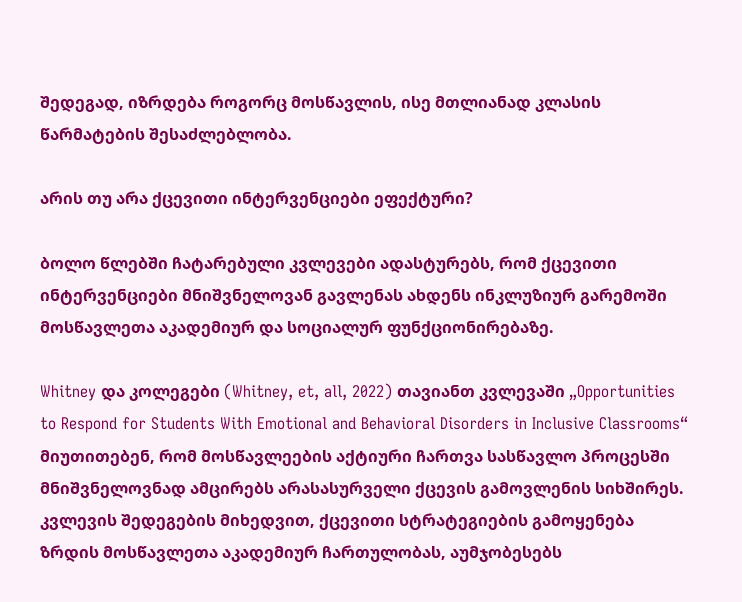შედეგად, იზრდება როგორც მოსწავლის, ისე მთლიანად კლასის წარმატების შესაძლებლობა.

არის თუ არა ქცევითი ინტერვენციები ეფექტური?

ბოლო წლებში ჩატარებული კვლევები ადასტურებს, რომ ქცევითი ინტერვენციები მნიშვნელოვან გავლენას ახდენს ინკლუზიურ გარემოში მოსწავლეთა აკადემიურ და სოციალურ ფუნქციონირებაზე.

Whitney და კოლეგები (Whitney, et, all, 2022) თავიანთ კვლევაში „Opportunities to Respond for Students With Emotional and Behavioral Disorders in Inclusive Classrooms“ მიუთითებენ, რომ მოსწავლეების აქტიური ჩართვა სასწავლო პროცესში მნიშვნელოვნად ამცირებს არასასურველი ქცევის გამოვლენის სიხშირეს. კვლევის შედეგების მიხედვით, ქცევითი სტრატეგიების გამოყენება ზრდის მოსწავლეთა აკადემიურ ჩართულობას, აუმჯობესებს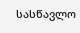სასწავლო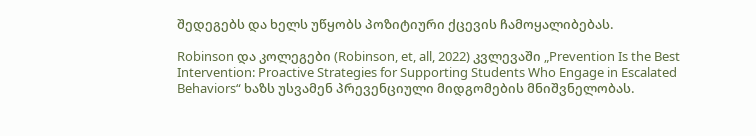შედეგებს და ხელს უწყობს პოზიტიური ქცევის ჩამოყალიბებას.

Robinson და კოლეგები (Robinson, et, all, 2022) კვლევაში „Prevention Is the Best Intervention: Proactive Strategies for Supporting Students Who Engage in Escalated Behaviors“ ხაზს უსვამენ პრევენციული მიდგომების მნიშვნელობას.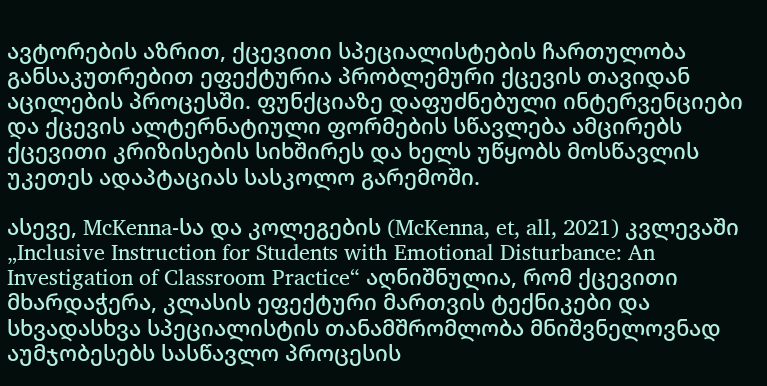ავტორების აზრით, ქცევითი სპეციალისტების ჩართულობა განსაკუთრებით ეფექტურია პრობლემური ქცევის თავიდან აცილების პროცესში. ფუნქციაზე დაფუძნებული ინტერვენციები და ქცევის ალტერნატიული ფორმების სწავლება ამცირებს ქცევითი კრიზისების სიხშირეს და ხელს უწყობს მოსწავლის უკეთეს ადაპტაციას სასკოლო გარემოში.

ასევე, McKenna-სა და კოლეგების (McKenna, et, all, 2021) კვლევაში „Inclusive Instruction for Students with Emotional Disturbance: An Investigation of Classroom Practice“ აღნიშნულია, რომ ქცევითი მხარდაჭერა, კლასის ეფექტური მართვის ტექნიკები და სხვადასხვა სპეციალისტის თანამშრომლობა მნიშვნელოვნად აუმჯობესებს სასწავლო პროცესის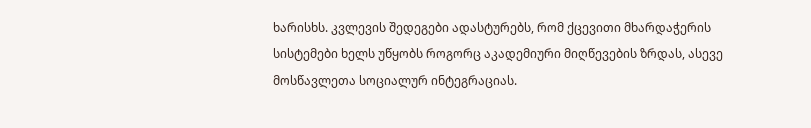ხარისხს. კვლევის შედეგები ადასტურებს, რომ ქცევითი მხარდაჭერის სისტემები ხელს უწყობს როგორც აკადემიური მიღწევების ზრდას, ასევე მოსწავლეთა სოციალურ ინტეგრაციას.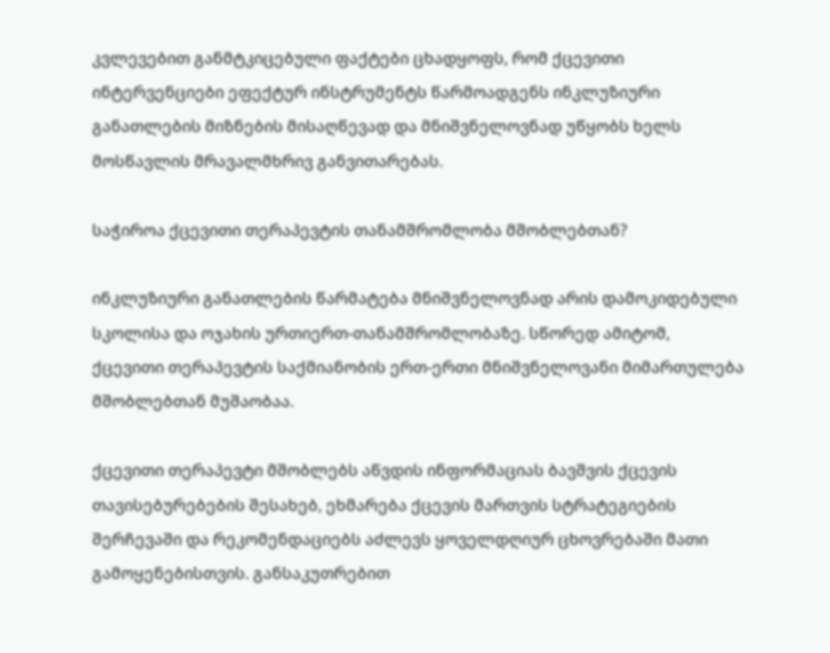კვლევებით განმტკიცებული ფაქტები ცხადყოფს, რომ ქცევითი ინტერვენციები ეფექტურ ინსტრუმენტს წარმოადგენს ინკლუზიური განათლების მიზნების მისაღწევად და მნიშვნელოვნად უწყობს ხელს მოსწავლის მრავალმხრივ განვითარებას.

საჭიროა ქცევითი თერაპევტის თანამშრომლობა მშობლებთან?

ინკლუზიური განათლების წარმატება მნიშვნელოვნად არის დამოკიდებული სკოლისა და ოჯახის ურთიერთ-თანამშრომლობაზე. სწორედ ამიტომ, ქცევითი თერაპევტის საქმიანობის ერთ-ერთი მნიშვნელოვანი მიმართულება მშობლებთან მუშაობაა.

ქცევითი თერაპევტი მშობლებს აწვდის ინფორმაციას ბავშვის ქცევის თავისებურებების შესახებ, ეხმარება ქცევის მართვის სტრატეგიების შერჩევაში და რეკომენდაციებს აძლევს ყოველდღიურ ცხოვრებაში მათი გამოყენებისთვის. განსაკუთრებით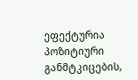ეფექტურია პოზიტიური განმტკიცების,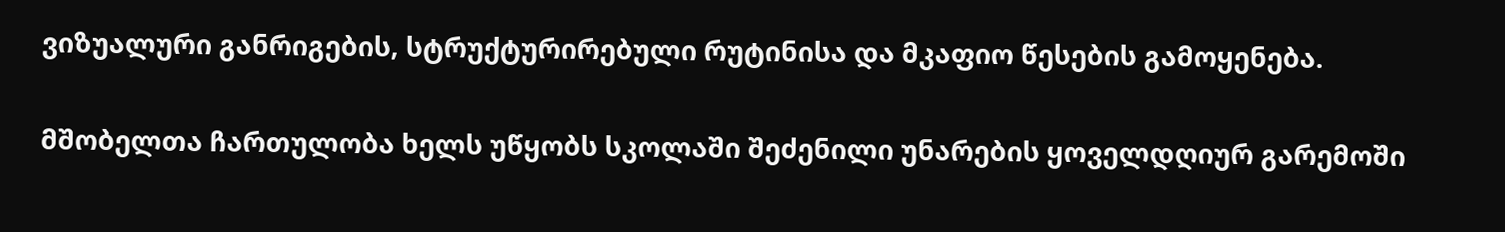ვიზუალური განრიგების, სტრუქტურირებული რუტინისა და მკაფიო წესების გამოყენება.

მშობელთა ჩართულობა ხელს უწყობს სკოლაში შეძენილი უნარების ყოველდღიურ გარემოში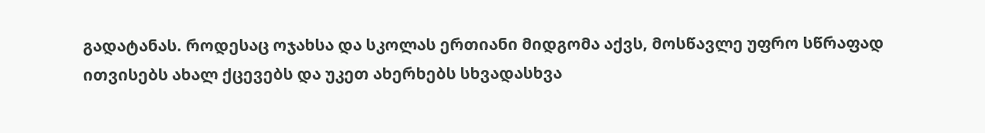გადატანას. როდესაც ოჯახსა და სკოლას ერთიანი მიდგომა აქვს, მოსწავლე უფრო სწრაფად ითვისებს ახალ ქცევებს და უკეთ ახერხებს სხვადასხვა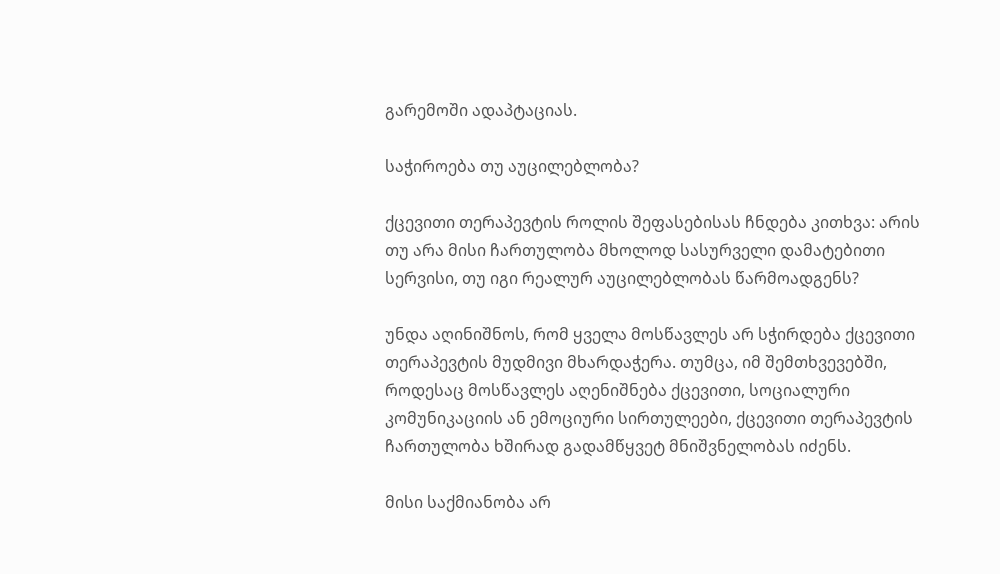გარემოში ადაპტაციას.

საჭიროება თუ აუცილებლობა?

ქცევითი თერაპევტის როლის შეფასებისას ჩნდება კითხვა: არის თუ არა მისი ჩართულობა მხოლოდ სასურველი დამატებითი სერვისი, თუ იგი რეალურ აუცილებლობას წარმოადგენს?

უნდა აღინიშნოს, რომ ყველა მოსწავლეს არ სჭირდება ქცევითი თერაპევტის მუდმივი მხარდაჭერა. თუმცა, იმ შემთხვევებში, როდესაც მოსწავლეს აღენიშნება ქცევითი, სოციალური კომუნიკაციის ან ემოციური სირთულეები, ქცევითი თერაპევტის ჩართულობა ხშირად გადამწყვეტ მნიშვნელობას იძენს.

მისი საქმიანობა არ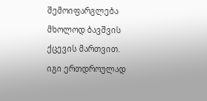შემოიფარგლება მხოლოდ ბავშვის ქცევის მართვით. იგი ერთდროულად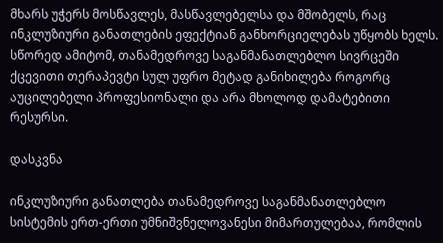მხარს უჭერს მოსწავლეს, მასწავლებელსა და მშობელს, რაც ინკლუზიური განათლების ეფექტიან განხორციელებას უწყობს ხელს. სწორედ ამიტომ, თანამედროვე საგანმანათლებლო სივრცეში ქცევითი თერაპევტი სულ უფრო მეტად განიხილება როგორც აუცილებელი პროფესიონალი და არა მხოლოდ დამატებითი რესურსი.

დასკვნა

ინკლუზიური განათლება თანამედროვე საგანმანათლებლო სისტემის ერთ-ერთი უმნიშვნელოვანესი მიმართულებაა, რომლის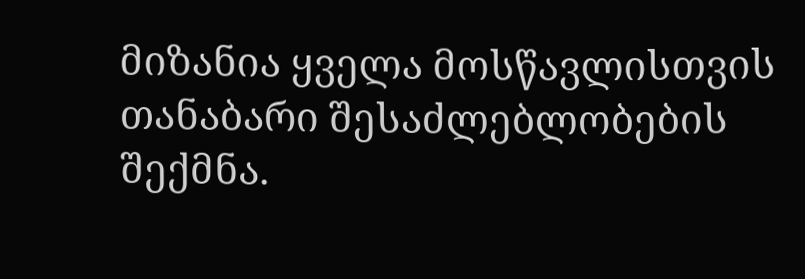მიზანია ყველა მოსწავლისთვის თანაბარი შესაძლებლობების შექმნა.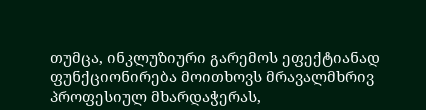თუმცა, ინკლუზიური გარემოს ეფექტიანად ფუნქციონირება მოითხოვს მრავალმხრივ პროფესიულ მხარდაჭერას,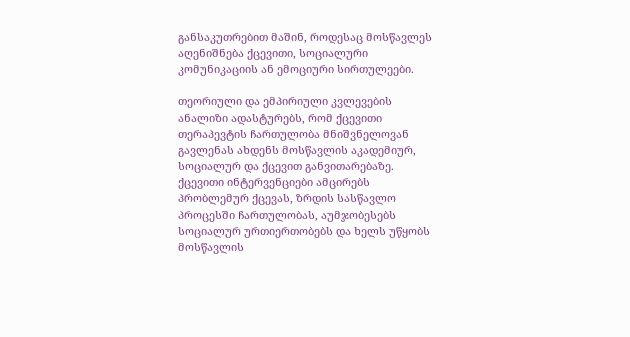განსაკუთრებით მაშინ, როდესაც მოსწავლეს აღენიშნება ქცევითი, სოციალური კომუნიკაციის ან ემოციური სირთულეები.

თეორიული და ემპირიული კვლევების ანალიზი ადასტურებს, რომ ქცევითი თერაპევტის ჩართულობა მნიშვნელოვან გავლენას ახდენს მოსწავლის აკადემიურ, სოციალურ და ქცევით განვითარებაზე. ქცევითი ინტერვენციები ამცირებს პრობლემურ ქცევას, ზრდის სასწავლო პროცესში ჩართულობას, აუმჯობესებს სოციალურ ურთიერთობებს და ხელს უწყობს მოსწავლის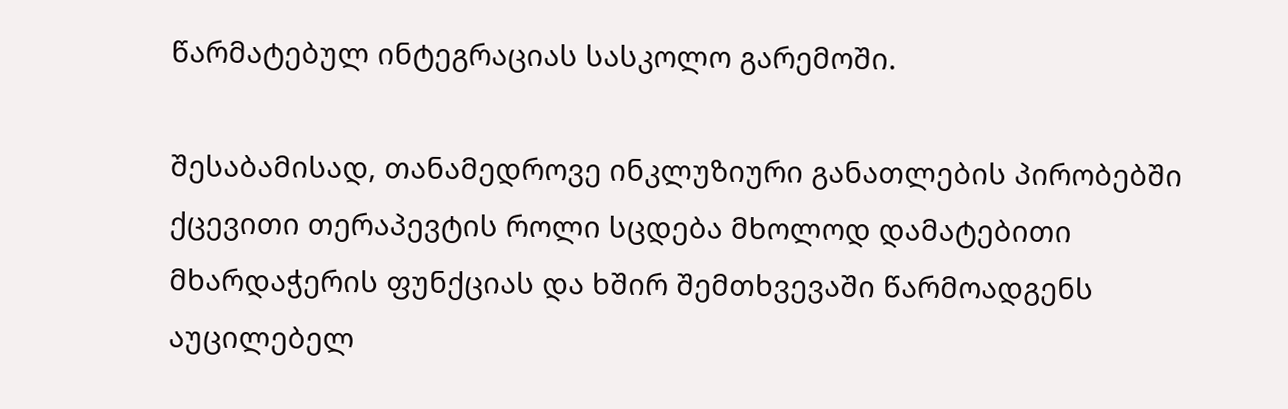წარმატებულ ინტეგრაციას სასკოლო გარემოში.

შესაბამისად, თანამედროვე ინკლუზიური განათლების პირობებში ქცევითი თერაპევტის როლი სცდება მხოლოდ დამატებითი მხარდაჭერის ფუნქციას და ხშირ შემთხვევაში წარმოადგენს აუცილებელ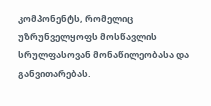კომპონენტს, რომელიც უზრუნველყოფს მოსწავლის სრულფასოვან მონაწილეობასა და განვითარებას.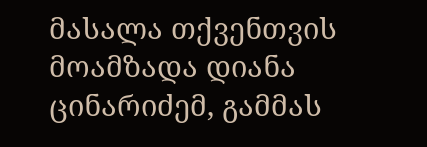მასალა თქვენთვის მოამზადა დიანა ცინარიძემ, გამმას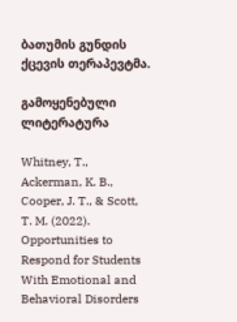ბათუმის გუნდის ქცევის თერაპევტმა.

გამოყენებული ლიტერატურა

Whitney, T., Ackerman, K. B., Cooper, J. T., & Scott, T. M. (2022). Opportunities to Respond for Students With Emotional and Behavioral Disorders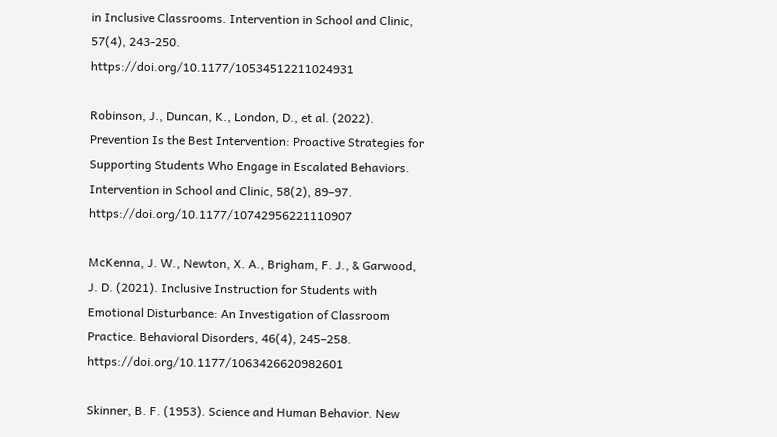in Inclusive Classrooms. Intervention in School and Clinic, 57(4), 243-250. https://doi.org/10.1177/10534512211024931

Robinson, J., Duncan, K., London, D., et al. (2022). Prevention Is the Best Intervention: Proactive Strategies for Supporting Students Who Engage in Escalated Behaviors. Intervention in School and Clinic, 58(2), 89–97. https://doi.org/10.1177/10742956221110907

McKenna, J. W., Newton, X. A., Brigham, F. J., & Garwood, J. D. (2021). Inclusive Instruction for Students with Emotional Disturbance: An Investigation of Classroom Practice. Behavioral Disorders, 46(4), 245–258. https://doi.org/10.1177/1063426620982601

Skinner, B. F. (1953). Science and Human Behavior. New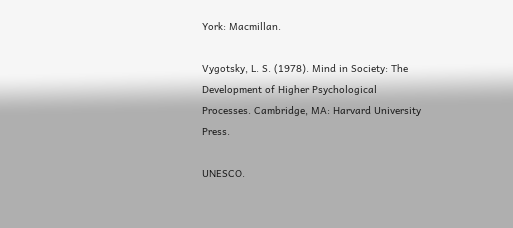York: Macmillan.

Vygotsky, L. S. (1978). Mind in Society: The Development of Higher Psychological Processes. Cambridge, MA: Harvard University Press.

UNESCO.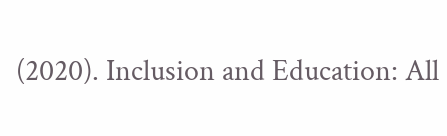(2020). Inclusion and Education: All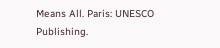Means All. Paris: UNESCO Publishing.